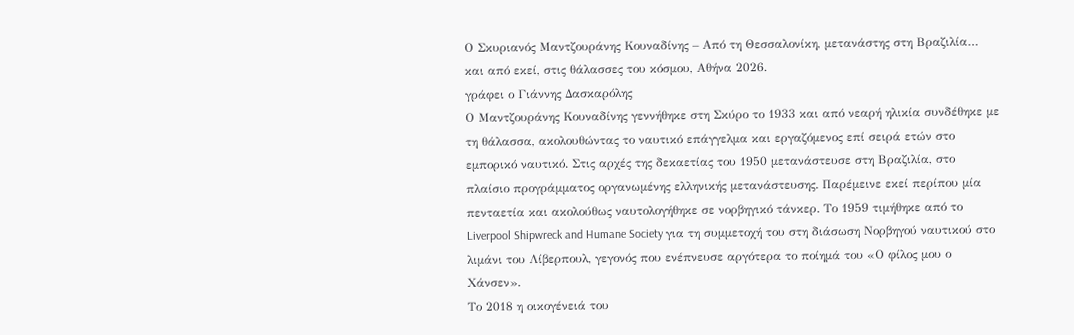Ο Σκυριανός Μαντζουράνης Κουναδίνης – Από τη Θεσσαλονίκη, μετανάστης στη Βραζιλία… και από εκεί, στις θάλασσες του κόσμου, Αθήνα 2026.
γράφει ο Γιάννης Δασκαρόλης
Ο Μαντζουράνης Κουναδίνης γεννήθηκε στη Σκύρο το 1933 και από νεαρή ηλικία συνδέθηκε με τη θάλασσα, ακολουθώντας το ναυτικό επάγγελμα και εργαζόμενος επί σειρά ετών στο εμπορικό ναυτικό. Στις αρχές της δεκαετίας του 1950 μετανάστευσε στη Βραζιλία, στο πλαίσιο προγράμματος οργανωμένης ελληνικής μετανάστευσης. Παρέμεινε εκεί περίπου μία πενταετία και ακολούθως ναυτολογήθηκε σε νορβηγικό τάνκερ. Το 1959 τιμήθηκε από το Liverpool Shipwreck and Humane Society για τη συμμετοχή του στη διάσωση Νορβηγού ναυτικού στο λιμάνι του Λίβερπουλ, γεγονός που ενέπνευσε αργότερα το ποίημά του «Ο φίλος μου ο Χάνσεν».
Το 2018 η οικογένειά του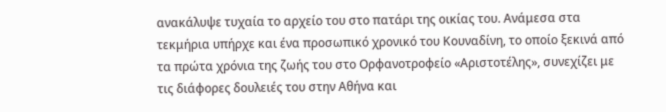ανακάλυψε τυχαία το αρχείο του στο πατάρι της οικίας του. Ανάμεσα στα τεκμήρια υπήρχε και ένα προσωπικό χρονικό του Κουναδίνη, το οποίο ξεκινά από τα πρώτα χρόνια της ζωής του στο Ορφανοτροφείο «Αριστοτέλης», συνεχίζει με τις διάφορες δουλειές του στην Αθήνα και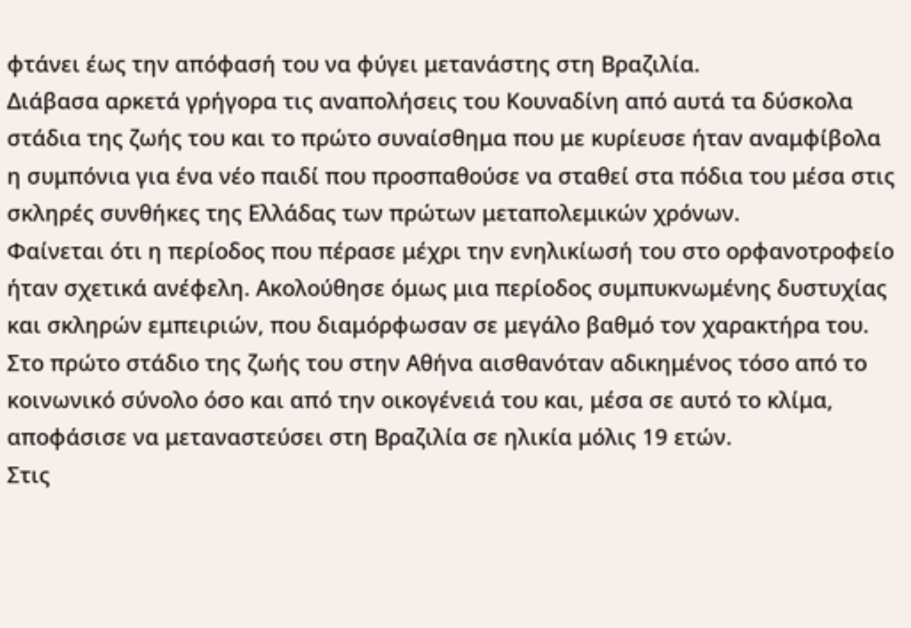φτάνει έως την απόφασή του να φύγει μετανάστης στη Βραζιλία.
Διάβασα αρκετά γρήγορα τις αναπολήσεις του Κουναδίνη από αυτά τα δύσκολα στάδια της ζωής του και το πρώτο συναίσθημα που με κυρίευσε ήταν αναμφίβολα η συμπόνια για ένα νέο παιδί που προσπαθούσε να σταθεί στα πόδια του μέσα στις σκληρές συνθήκες της Ελλάδας των πρώτων μεταπολεμικών χρόνων.
Φαίνεται ότι η περίοδος που πέρασε μέχρι την ενηλικίωσή του στο ορφανοτροφείο ήταν σχετικά ανέφελη. Ακολούθησε όμως μια περίοδος συμπυκνωμένης δυστυχίας και σκληρών εμπειριών, που διαμόρφωσαν σε μεγάλο βαθμό τον χαρακτήρα του. Στο πρώτο στάδιο της ζωής του στην Αθήνα αισθανόταν αδικημένος τόσο από το κοινωνικό σύνολο όσο και από την οικογένειά του και, μέσα σε αυτό το κλίμα, αποφάσισε να μεταναστεύσει στη Βραζιλία σε ηλικία μόλις 19 ετών.
Στις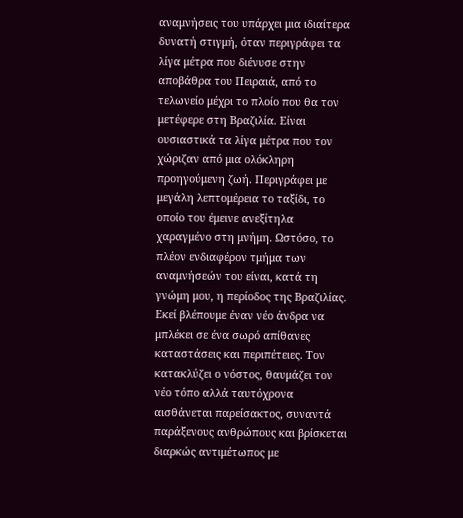αναμνήσεις του υπάρχει μια ιδιαίτερα δυνατή στιγμή, όταν περιγράφει τα λίγα μέτρα που διένυσε στην αποβάθρα του Πειραιά, από το τελωνείο μέχρι το πλοίο που θα τον μετέφερε στη Βραζιλία. Είναι ουσιαστικά τα λίγα μέτρα που τον χώριζαν από μια ολόκληρη προηγούμενη ζωή. Περιγράφει με μεγάλη λεπτομέρεια το ταξίδι, το οποίο του έμεινε ανεξίτηλα χαραγμένο στη μνήμη. Ωστόσο, το πλέον ενδιαφέρον τμήμα των αναμνήσεών του είναι, κατά τη γνώμη μου, η περίοδος της Βραζιλίας.
Εκεί βλέπουμε έναν νέο άνδρα να μπλέκει σε ένα σωρό απίθανες καταστάσεις και περιπέτειες. Τον κατακλύζει ο νόστος, θαυμάζει τον νέο τόπο αλλά ταυτόχρονα αισθάνεται παρείσακτος, συναντά παράξενους ανθρώπους και βρίσκεται διαρκώς αντιμέτωπος με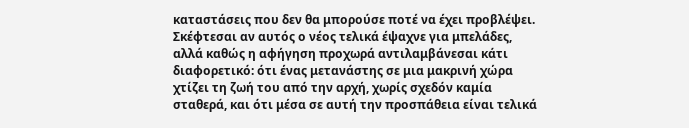καταστάσεις που δεν θα μπορούσε ποτέ να έχει προβλέψει.
Σκέφτεσαι αν αυτός ο νέος τελικά έψαχνε για μπελάδες, αλλά καθώς η αφήγηση προχωρά αντιλαμβάνεσαι κάτι διαφορετικό: ότι ένας μετανάστης σε μια μακρινή χώρα χτίζει τη ζωή του από την αρχή, χωρίς σχεδόν καμία σταθερά, και ότι μέσα σε αυτή την προσπάθεια είναι τελικά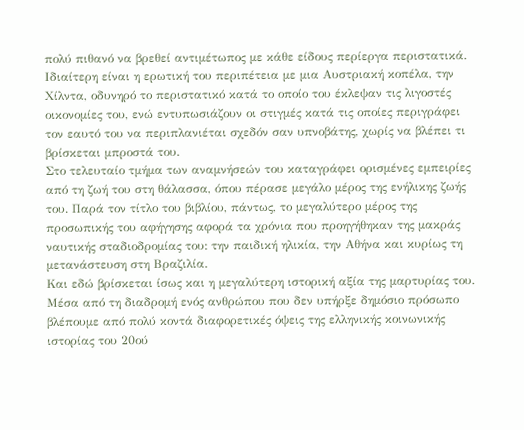πολύ πιθανό να βρεθεί αντιμέτωπος με κάθε είδους περίεργα περιστατικά.
Ιδιαίτερη είναι η ερωτική του περιπέτεια με μια Αυστριακή κοπέλα, την Χίλντα, οδυνηρό το περιστατικό κατά το οποίο του έκλεψαν τις λιγοστές οικονομίες του, ενώ εντυπωσιάζουν οι στιγμές κατά τις οποίες περιγράφει τον εαυτό του να περιπλανιέται σχεδόν σαν υπνοβάτης, χωρίς να βλέπει τι βρίσκεται μπροστά του.
Στο τελευταίο τμήμα των αναμνήσεών του καταγράφει ορισμένες εμπειρίες από τη ζωή του στη θάλασσα, όπου πέρασε μεγάλο μέρος της ενήλικης ζωής του. Παρά τον τίτλο του βιβλίου, πάντως, το μεγαλύτερο μέρος της προσωπικής του αφήγησης αφορά τα χρόνια που προηγήθηκαν της μακράς ναυτικής σταδιοδρομίας του: την παιδική ηλικία, την Αθήνα και κυρίως τη μετανάστευση στη Βραζιλία.
Και εδώ βρίσκεται ίσως και η μεγαλύτερη ιστορική αξία της μαρτυρίας του. Μέσα από τη διαδρομή ενός ανθρώπου που δεν υπήρξε δημόσιο πρόσωπο βλέπουμε από πολύ κοντά διαφορετικές όψεις της ελληνικής κοινωνικής ιστορίας του 20ού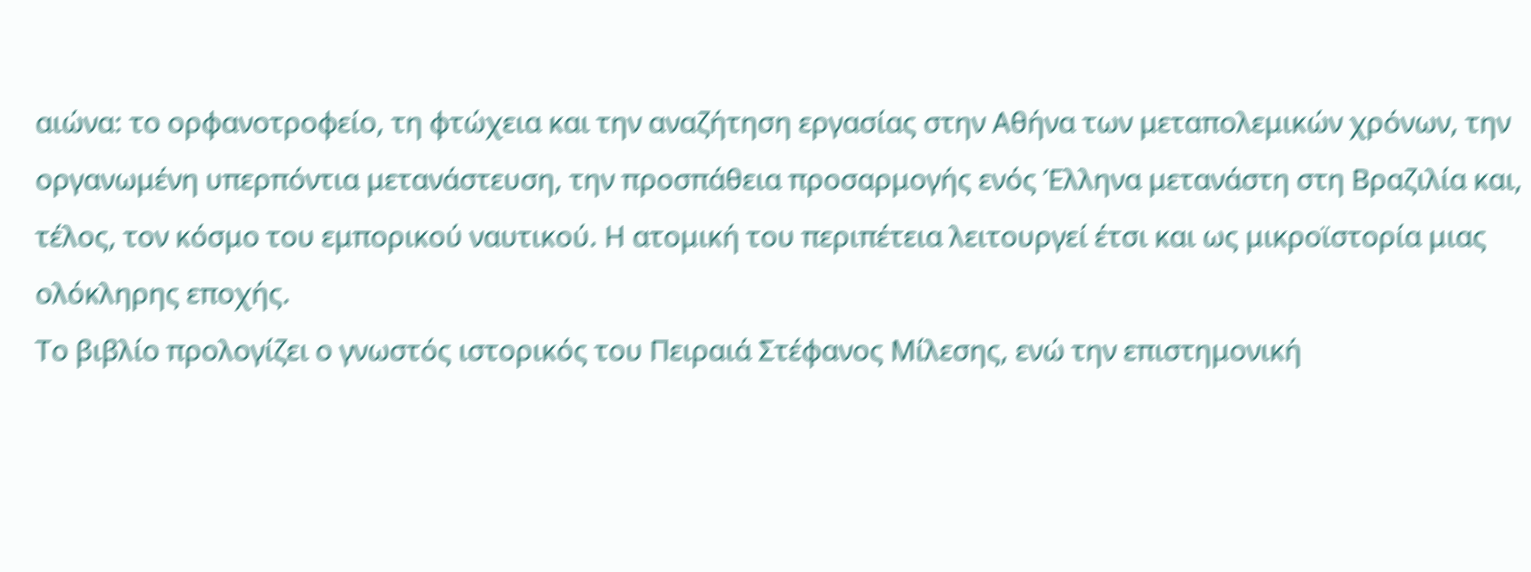αιώνα: το ορφανοτροφείο, τη φτώχεια και την αναζήτηση εργασίας στην Αθήνα των μεταπολεμικών χρόνων, την οργανωμένη υπερπόντια μετανάστευση, την προσπάθεια προσαρμογής ενός Έλληνα μετανάστη στη Βραζιλία και, τέλος, τον κόσμο του εμπορικού ναυτικού. Η ατομική του περιπέτεια λειτουργεί έτσι και ως μικροϊστορία μιας ολόκληρης εποχής.
Το βιβλίο προλογίζει ο γνωστός ιστορικός του Πειραιά Στέφανος Μίλεσης, ενώ την επιστημονική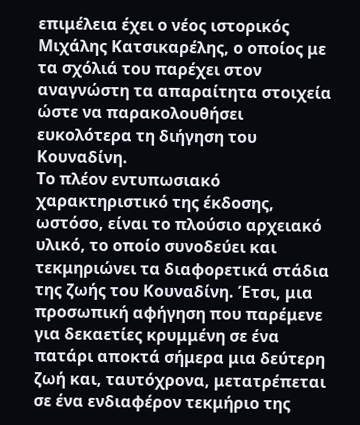επιμέλεια έχει ο νέος ιστορικός Μιχάλης Κατσικαρέλης, ο οποίος με τα σχόλιά του παρέχει στον αναγνώστη τα απαραίτητα στοιχεία ώστε να παρακολουθήσει ευκολότερα τη διήγηση του Κουναδίνη.
Το πλέον εντυπωσιακό χαρακτηριστικό της έκδοσης, ωστόσο, είναι το πλούσιο αρχειακό υλικό, το οποίο συνοδεύει και τεκμηριώνει τα διαφορετικά στάδια της ζωής του Κουναδίνη. Έτσι, μια προσωπική αφήγηση που παρέμενε για δεκαετίες κρυμμένη σε ένα πατάρι αποκτά σήμερα μια δεύτερη ζωή και, ταυτόχρονα, μετατρέπεται σε ένα ενδιαφέρον τεκμήριο της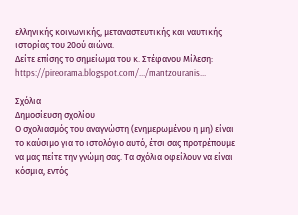ελληνικής κοινωνικής, μεταναστευτικής και ναυτικής ιστορίας του 20ού αιώνα.
Δείτε επίσης το σημείωμα του κ. Στέφανου Μίλεση: https://pireorama.blogspot.com/.../mantzouranis...

Σχόλια
Δημοσίευση σχολίου
Ο σχολιασμός του αναγνώστη (ενημερωμένου η μη) είναι το καύσιμο για το ιστολόγιο αυτό, έτσι σας προτρέπουμε να μας πείτε την γνώμη σας. Τα σχόλια οφείλουν να είναι κόσμια, εντός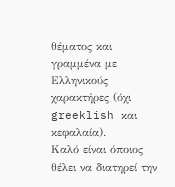θέματος και γραμμένα με Ελληνικούς χαρακτήρες (όχι greeklish και κεφαλαία).
Καλό είναι όποιος θέλει να διατηρεί την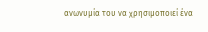ανωνυμία του να χρησιμοποιεί ένα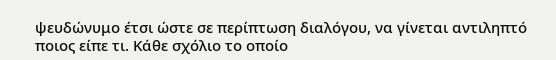ψευδώνυμο έτσι ώστε σε περίπτωση διαλόγου, να γίνεται αντιληπτό ποιος είπε τι. Κάθε σχόλιο το οποίο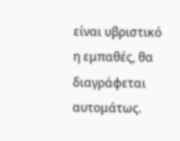είναι υβριστικό η εμπαθές, θα διαγράφεται αυτομάτως.